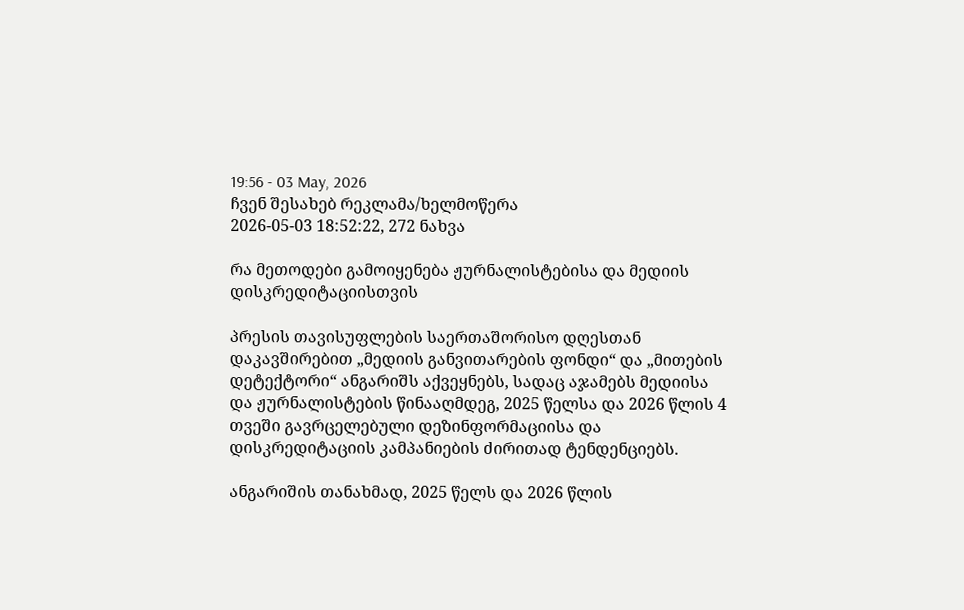19:56 - 03 May, 2026
ჩვენ შესახებ რეკლამა/ხელმოწერა
2026-05-03 18:52:22, 272 ნახვა

რა მეთოდები გამოიყენება ჟურნალისტებისა და მედიის დისკრედიტაციისთვის

პრესის თავისუფლების საერთაშორისო დღესთან დაკავშირებით „მედიის განვითარების ფონდი“ და „მითების დეტექტორი“ ანგარიშს აქვეყნებს, სადაც აჯამებს მედიისა და ჟურნალისტების წინააღმდეგ, 2025 წელსა და 2026 წლის 4 თვეში გავრცელებული დეზინფორმაციისა და დისკრედიტაციის კამპანიების ძირითად ტენდენციებს.

ანგარიშის თანახმად, 2025 წელს და 2026 წლის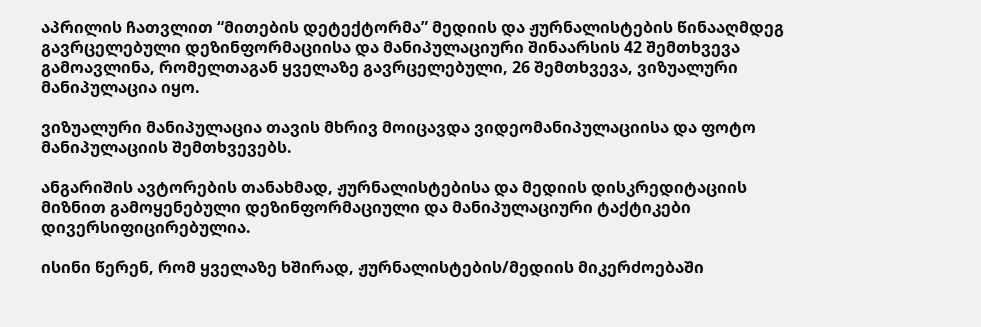აპრილის ჩათვლით “მითების დეტექტორმა” მედიის და ჟურნალისტების წინააღმდეგ გავრცელებული დეზინფორმაციისა და მანიპულაციური შინაარსის 42 შემთხვევა გამოავლინა, რომელთაგან ყველაზე გავრცელებული, 26 შემთხვევა, ვიზუალური მანიპულაცია იყო.

ვიზუალური მანიპულაცია თავის მხრივ მოიცავდა ვიდეომანიპულაციისა და ფოტო მანიპულაციის შემთხვევებს.

ანგარიშის ავტორების თანახმად, ჟურნალისტებისა და მედიის დისკრედიტაციის მიზნით გამოყენებული დეზინფორმაციული და მანიპულაციური ტაქტიკები დივერსიფიცირებულია.

ისინი წერენ, რომ ყველაზე ხშირად, ჟურნალისტების/მედიის მიკერძოებაში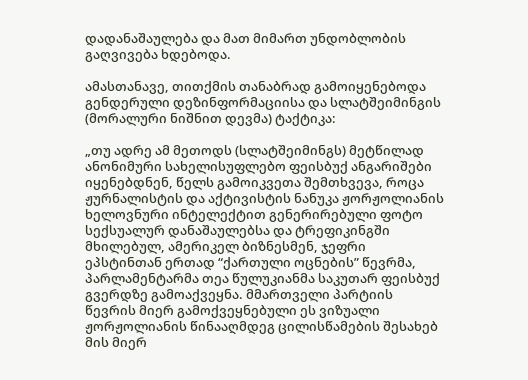დადანაშაულება და მათ მიმართ უნდობლობის გაღვივება ხდებოდა.

ამასთანავე, თითქმის თანაბრად გამოიყენებოდა გენდერული დეზინფორმაციისა და სლატშეიმინგის (მორალური ნიშნით დევმა) ტაქტიკა:

„თუ ადრე ამ მეთოდს (სლატშეიმინგს) მეტწილად ანონიმური სახელისუფლებო ფეისბუქ ანგარიშები იყენებდნენ, წელს გამოიკვეთა შემთხვევა, როცა ჟურნალისტის და აქტივისტის ნანუკა ჟორჟოლიანის ხელოვნური ინტელექტით გენერირებული ფოტო სექსუალურ დანაშაულებსა და ტრეფიკინგში მხილებულ, ამერიკელ ბიზნესმენ, ჯეფრი ეპსტინთან ერთად “ქართული ოცნების” წევრმა, პარლამენტარმა თეა წულუკიანმა საკუთარ ფეისბუქ გვერდზე გამოაქვეყნა. მმართველი პარტიის წევრის მიერ გამოქვეყნებული ეს ვიზუალი ჟორჟოლიანის წინააღმდეგ ცილისწამების შესახებ მის მიერ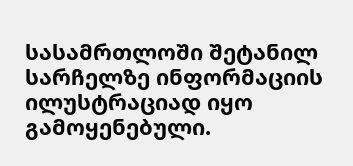სასამრთლოში შეტანილ სარჩელზე ინფორმაციის ილუსტრაციად იყო გამოყენებული.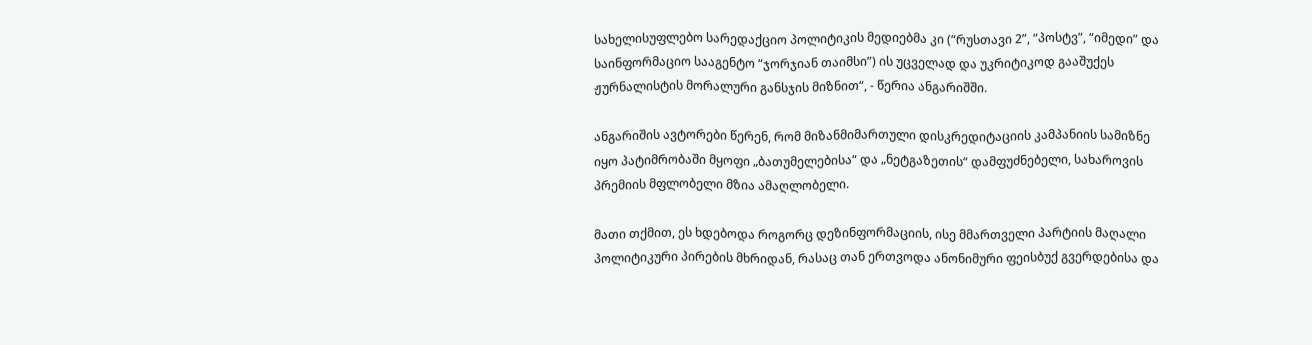სახელისუფლებო სარედაქციო პოლიტიკის მედიებმა კი (“რუსთავი 2”, “პოსტვ”, “იმედი” და საინფორმაციო სააგენტო “ჯორჯიან თაიმსი”) ის უცველად და უკრიტიკოდ გააშუქეს ჟურნალისტის მორალური განსჯის მიზნით“, - წერია ანგარიშში.

ანგარიშის ავტორები წერენ, რომ მიზანმიმართული დისკრედიტაციის კამპანიის სამიზნე იყო პატიმრობაში მყოფი „ბათუმელებისა“ და „ნეტგაზეთის“ დამფუძნებელი, სახაროვის პრემიის მფლობელი მზია ამაღლობელი.

მათი თქმით, ეს ხდებოდა როგორც დეზინფორმაციის, ისე მმართველი პარტიის მაღალი პოლიტიკური პირების მხრიდან, რასაც თან ერთვოდა ანონიმური ფეისბუქ გვერდებისა და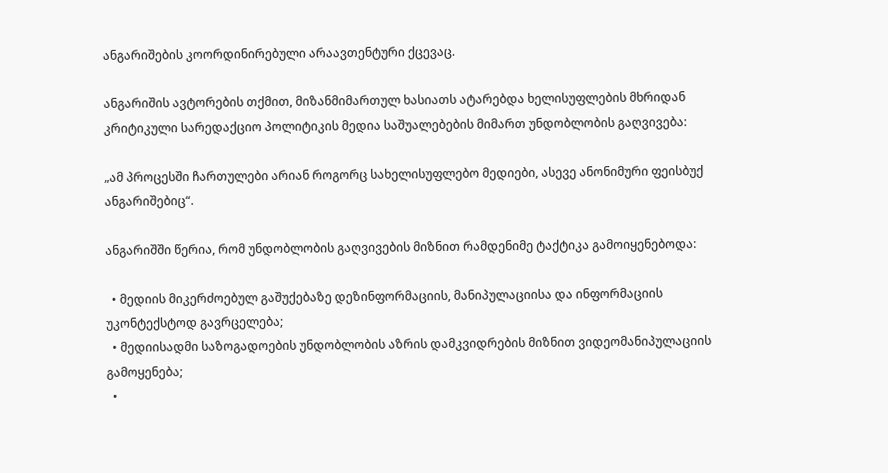ანგარიშების კოორდინირებული არაავთენტური ქცევაც.

ანგარიშის ავტორების თქმით, მიზანმიმართულ ხასიათს ატარებდა ხელისუფლების მხრიდან კრიტიკული სარედაქციო პოლიტიკის მედია საშუალებების მიმართ უნდობლობის გაღვივება:

„ამ პროცესში ჩართულები არიან როგორც სახელისუფლებო მედიები, ასევე ანონიმური ფეისბუქ ანგარიშებიც“.

ანგარიშში წერია, რომ უნდობლობის გაღვივების მიზნით რამდენიმე ტაქტიკა გამოიყენებოდა:

  • მედიის მიკერძოებულ გაშუქებაზე დეზინფორმაციის, მანიპულაციისა და ინფორმაციის უკონტექსტოდ გავრცელება;
  • მედიისადმი საზოგადოების უნდობლობის აზრის დამკვიდრების მიზნით ვიდეომანიპულაციის გამოყენება;
  •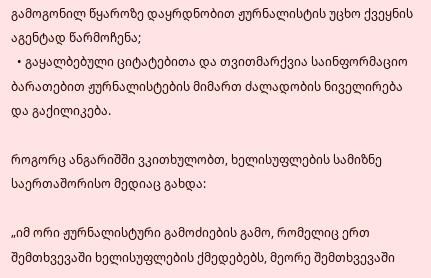გამოგონილ წყაროზე დაყრდნობით ჟურნალისტის უცხო ქვეყნის აგენტად წარმოჩენა;
  • გაყალბებული ციტატებითა და თვითმარქვია საინფორმაციო ბარათებით ჟურნალისტების მიმართ ძალადობის ნიველირება და გაქილიკება.

როგორც ანგარიშში ვკითხულობთ, ხელისუფლების სამიზნე საერთაშორისო მედიაც გახდა:

„იმ ორი ჟურნალისტური გამოძიების გამო, რომელიც ერთ შემთხვევაში ხელისუფლების ქმედებებს, მეორე შემთხვევაში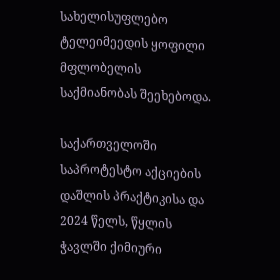სახელისუფლებო ტელეიმეედის ყოფილი მფლობელის საქმიანობას შეეხებოდა.

საქართველოში საპროტესტო აქციების დაშლის პრაქტიკისა და 2024 წელს, წყლის ჭავლში ქიმიური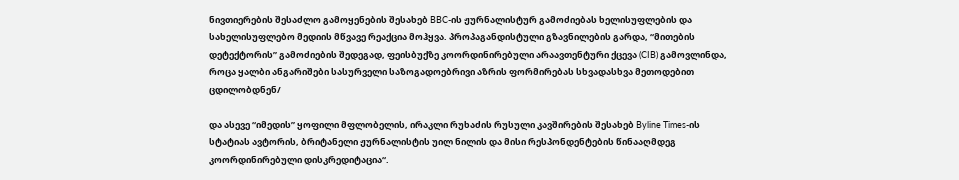ნივთიერების შესაძლო გამოყენების შესახებ BBC-ის ჟურნალისტურ გამოძიებას ხელისუფლების და სახელისუფლებო მედიის მწვავე რეაქცია მოჰყვა. პროპაგანდისტული გზავნილების გარდა, “მითების დეტექტორის” გამოძიების შედეგად, ფეისბუქზე კოორდინირებული არაავთენტური ქცევა (CIB) გამოვლინდა, როცა ყალბი ანგარიშები სასურველი საზოგადოებრივი აზრის ფორმირებას სხვადასხვა მეთოდებით ცდილობდნენ/

და ასევე “იმედის” ყოფილი მფლობელის, ირაკლი რუხაძის რუსული კავშირების შესახებ Byline Times-ის სტატიას ავტორის, ბრიტანელი ჟურნალისტის უილ ნილის და მისი რესპონდენტების წინააღმდეგ კოორდინირებული დისკრედიტაცია“.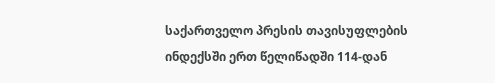საქართველო პრესის თავისუფლების ინდექსში ერთ წელიწადში 114-დან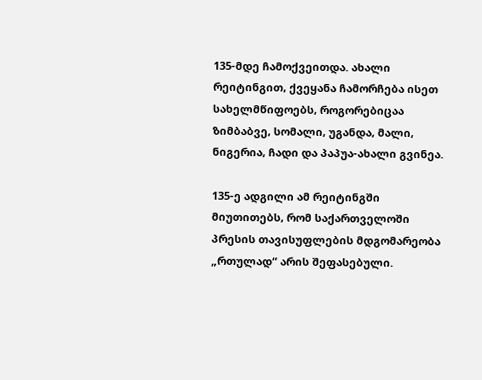135-მდე ჩამოქვეითდა. ახალი რეიტინგით, ქვეყანა ჩამორჩება ისეთ სახელმწიფოებს, როგორებიცაა ზიმბაბვე, სომალი, უგანდა, მალი, ნიგერია, ჩადი და პაპუა-ახალი გვინეა.

135-ე ადგილი ამ რეიტინგში მიუთითებს, რომ საქართველოში პრესის თავისუფლების მდგომარეობა „რთულად“ არის შეფასებული.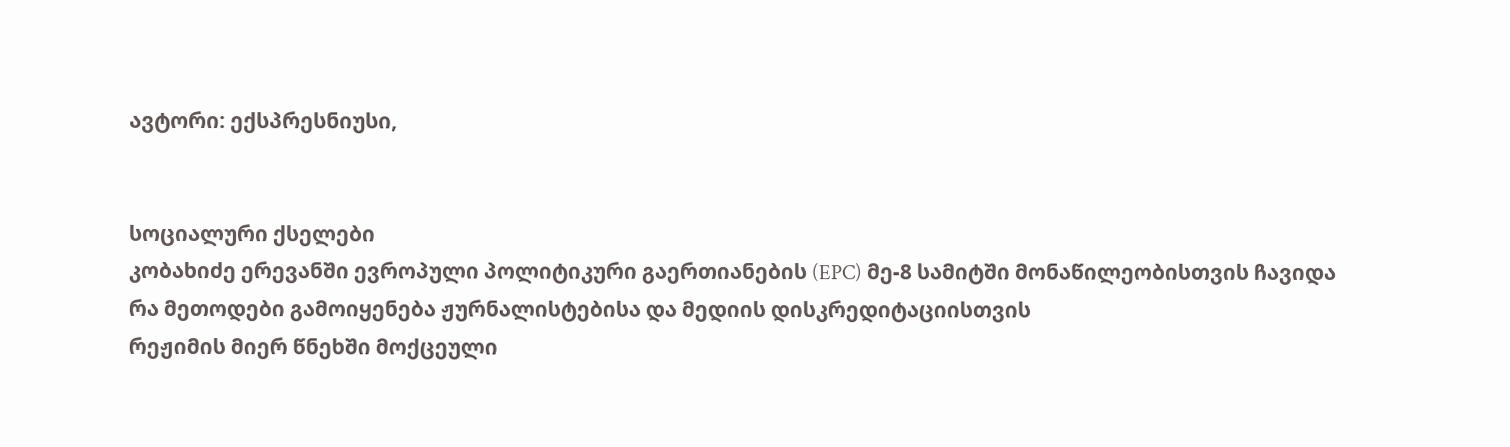ავტორი: ექსპრესნიუსი,


სოციალური ქსელები
კობახიძე ერევანში ევროპული პოლიტიკური გაერთიანების (EPC) მე-8 სამიტში მონაწილეობისთვის ჩავიდა
რა მეთოდები გამოიყენება ჟურნალისტებისა და მედიის დისკრედიტაციისთვის
რეჟიმის მიერ წნეხში მოქცეული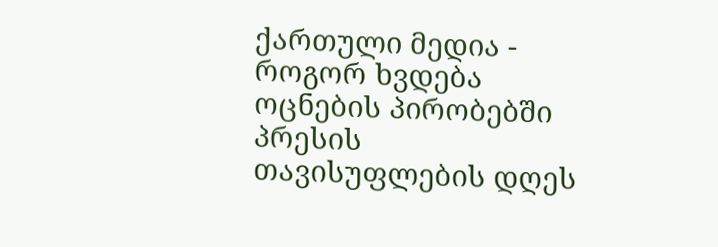ქართული მედია - როგორ ხვდება ოცნების პირობებში პრესის თავისუფლების დღეს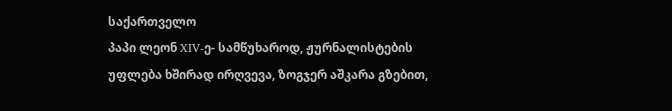საქართველო
პაპი ლეონ XIV-ე- სამწუხაროდ, ჟურნალისტების უფლება ხშირად ირღვევა, ზოგჯერ აშკარა გზებით,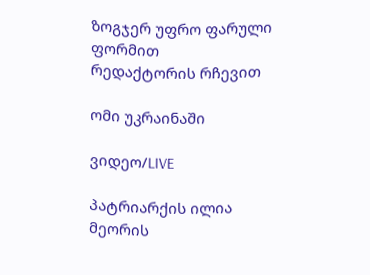ზოგჯერ უფრო ფარული ფორმით
რედაქტორის რჩევით

ომი უკრაინაში

ვიდეო/LIVE

პატრიარქის ილია მეორის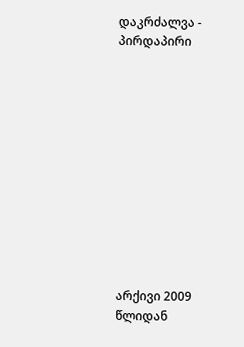დაკრძალვა - პირდაპირი












არქივი 2009 წლიდან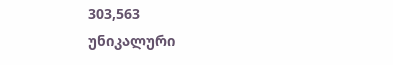303,563
უნიკალური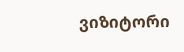ვიზიტორი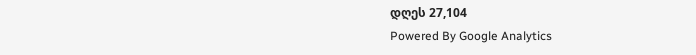დღეს 27,104
Powered By Google Analytics